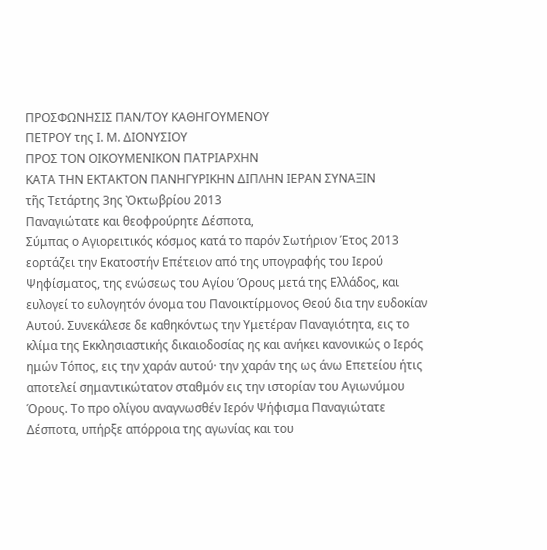ΠΡΟΣΦΩΝΗΣIΣ ΠΑΝ/ΤΟΥ ΚΑΘΗΓΟΥΜΕΝΟΥ
ΠΕΤΡΟΥ της Ι. Μ. ΔΙΟΝΥΣΙΟΥ
ΠΡΟΣ ΤΟΝ ΟΙΚΟΥΜΕΝΙΚΟΝ ΠΑΤΡΙΑΡΧΗΝ
ΚΑΤΑ ΤΗΝ ΕΚΤΑΚΤΟΝ ΠΑΝΗΓΥΡΙΚΗΝ ΔΙΠΛΗΝ ΙΕΡΑΝ ΣΥΝΑΞΙΝ
τῆς Τετάρτης 3ης Ὀκτωβρίου 2013
Παναγιώτατε και θεοφρούρητε Δέσποτα,
Σύμπας ο Αγιορειτικός κόσμος κατά το παρόν Σωτήριον Έτος 2013 εορτάζει την Εκατοστήν Επέτειον από της υπογραφής του Ιερού Ψηφίσματος, της ενώσεως του Αγίου Όρους μετά της Ελλάδος, και ευλογεί το ευλογητόν όνομα του Πανοικτίρμονος Θεού δια την ευδοκίαν Αυτού. Συνεκάλεσε δε καθηκόντως την Υμετέραν Παναγιότητα, εις το κλίμα της Εκκλησιαστικής δικαιοδοσίας ης και ανήκει κανονικώς ο Ιερός ημών Τόπος, εις την χαράν αυτού· την χαράν της ως άνω Επετείου ήτις αποτελεί σημαντικώτατον σταθμόν εις την ιστορίαν του Αγιωνύμου Όρους. Το προ ολίγου αναγνωσθέν Ιερόν Ψήφισμα Παναγιώτατε Δέσποτα, υπήρξε απόρροια της αγωνίας και του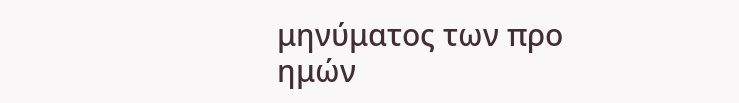μηνύματος των προ ημών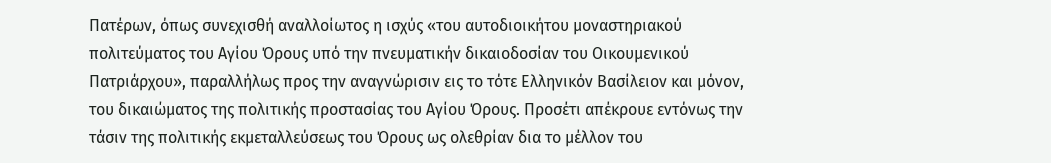Πατέρων, όπως συνεχισθή αναλλοίωτος η ισχύς «του αυτοδιοικήτου μοναστηριακού πολιτεύματος του Αγίου Όρους υπό την πνευματικήν δικαιοδοσίαν του Οικουμενικού Πατριάρχου», παραλλήλως προς την αναγνώρισιν εις το τότε Ελληνικόν Βασίλειον και μόνον, του δικαιώματος της πολιτικής προστασίας του Αγίου Όρους. Προσέτι απέκρουε εντόνως την τάσιν της πολιτικής εκμεταλλεύσεως του Όρους ως ολεθρίαν δια το μέλλον του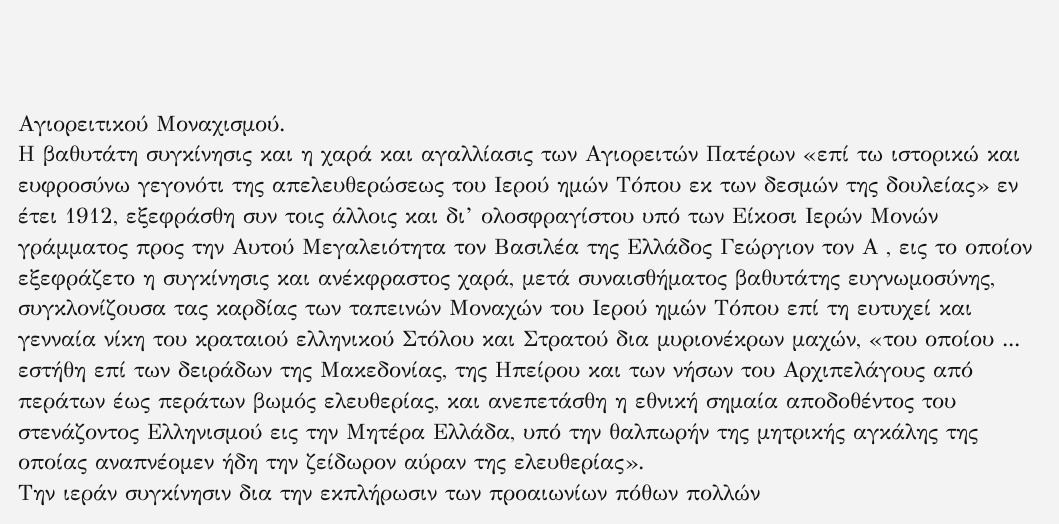Αγιορειτικού Μοναχισμού.
Η βαθυτάτη συγκίνησις και η χαρά και αγαλλίασις των Αγιορειτών Πατέρων «επί τω ιστορικώ και ευφροσύνω γεγονότι της απελευθερώσεως του Ιερού ημών Τόπου εκ των δεσμών της δουλείας» εν έτει 1912, εξεφράσθη συν τοις άλλοις και δι’ ολοσφραγίστου υπό των Είκοσι Ιερών Μονών γράμματος προς την Αυτού Μεγαλειότητα τον Βασιλέα της Ελλάδος Γεώργιον τον Α , εις το οποίον εξεφράζετο η συγκίνησις και ανέκφραστος χαρά, μετά συναισθήματος βαθυτάτης ευγνωμοσύνης, συγκλονίζουσα τας καρδίας των ταπεινών Μοναχών του Ιερού ημών Τόπου επί τη ευτυχεί και γενναία νίκη του κραταιού ελληνικού Στόλου και Στρατού δια μυριονέκρων μαχών, «του οποίου ... εστήθη επί των δειράδων της Μακεδονίας, της Ηπείρου και των νήσων του Αρχιπελάγους από περάτων έως περάτων βωμός ελευθερίας, και ανεπετάσθη η εθνική σημαία αποδοθέντος του στενάζοντος Ελληνισμού εις την Μητέρα Ελλάδα, υπό την θαλπωρήν της μητρικής αγκάλης της οποίας αναπνέομεν ήδη την ζείδωρον αύραν της ελευθερίας».
Την ιεράν συγκίνησιν δια την εκπλήρωσιν των προαιωνίων πόθων πολλών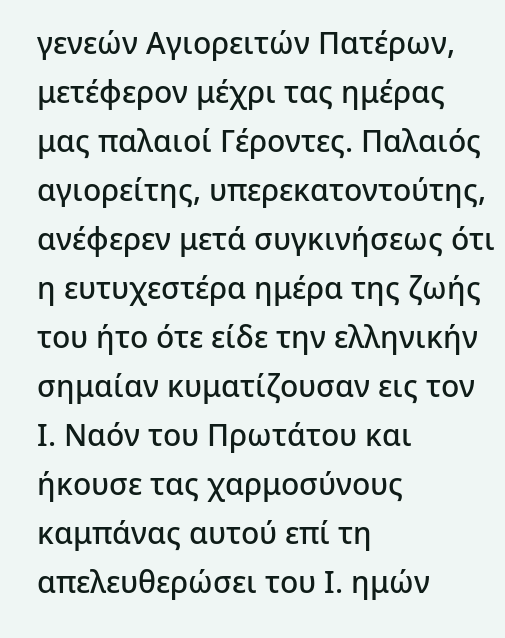γενεών Αγιορειτών Πατέρων, μετέφερον μέχρι τας ημέρας μας παλαιοί Γέροντες. Παλαιός αγιορείτης, υπερεκατοντούτης, ανέφερεν μετά συγκινήσεως ότι η ευτυχεστέρα ημέρα της ζωής του ήτο ότε είδε την ελληνικήν σημαίαν κυματίζουσαν εις τον Ι. Ναόν του Πρωτάτου και ήκουσε τας χαρμοσύνους καμπάνας αυτού επί τη απελευθερώσει του Ι. ημών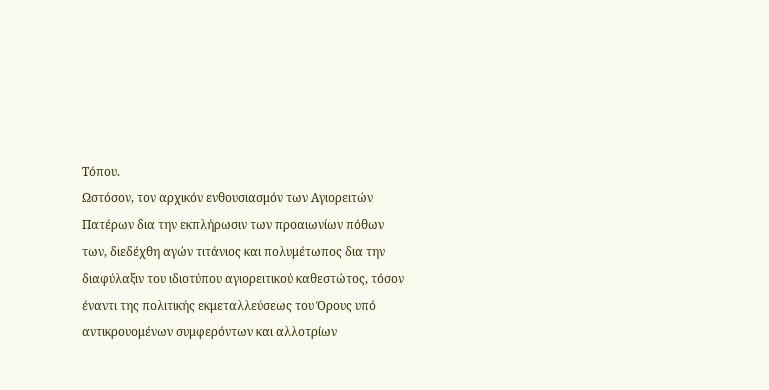Τόπου.
Ωστόσον, τον αρχικόν ενθουσιασμόν των Αγιορειτών Πατέρων δια την εκπλήρωσιν των προαιωνίων πόθων των, διεδέχθη αγών τιτάνιος και πολυμέτωπος δια την διαφύλαξιν του ιδιοτύπου αγιορειτικού καθεστώτος, τόσον έναντι της πολιτικής εκμεταλλεύσεως του Όρους υπό αντικρουομένων συμφερόντων και αλλοτρίων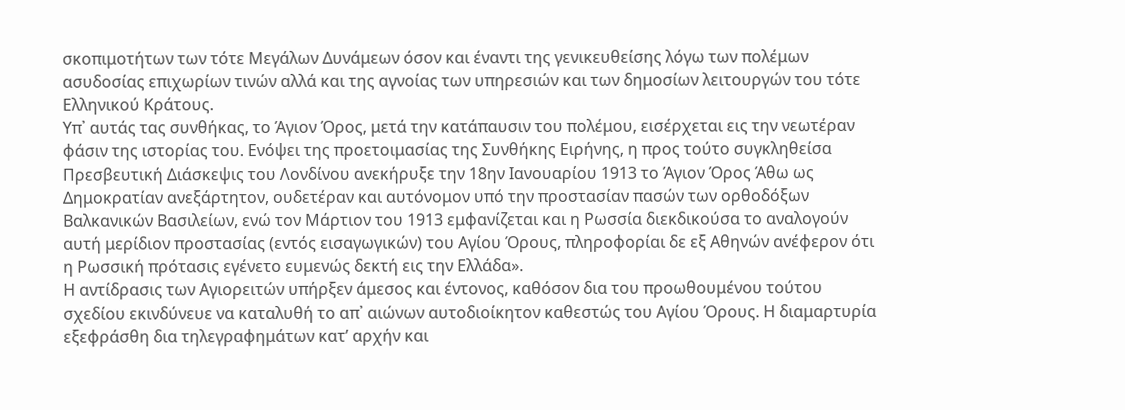σκοπιμοτήτων των τότε Μεγάλων Δυνάμεων όσον και έναντι της γενικευθείσης λόγω των πολέμων ασυδοσίας επιχωρίων τινών αλλά και της αγνοίας των υπηρεσιών και των δημοσίων λειτουργών του τότε Ελληνικού Κράτους.
Υπ᾽ αυτάς τας συνθήκας, το Άγιον Όρος, μετά την κατάπαυσιν του πολέμου, εισέρχεται εις την νεωτέραν φάσιν της ιστορίας του. Ενόψει της προετοιμασίας της Συνθήκης Ειρήνης, η προς τούτο συγκληθείσα Πρεσβευτική Διάσκεψις του Λονδίνου ανεκήρυξε την 18ην Ιανουαρίου 1913 το Άγιον Όρος Άθω ως Δημοκρατίαν ανεξάρτητον, ουδετέραν και αυτόνομον υπό την προστασίαν πασών των ορθοδόξων Βαλκανικών Βασιλείων, ενώ τον Μάρτιον του 1913 εμφανίζεται και η Ρωσσία διεκδικούσα το αναλογούν αυτή μερίδιον προστασίας (εντός εισαγωγικών) του Αγίου Όρους, πληροφορίαι δε εξ Αθηνών ανέφερον ότι η Ρωσσική πρότασις εγένετο ευμενώς δεκτή εις την Ελλάδα».
Η αντίδρασις των Αγιορειτών υπήρξεν άμεσος και έντονος, καθόσον δια του προωθουμένου τούτου σχεδίου εκινδύνευε να καταλυθή το απ᾽ αιώνων αυτοδιοίκητον καθεστώς του Αγίου Όρους. Η διαμαρτυρία εξεφράσθη δια τηλεγραφημάτων κατ’ αρχήν και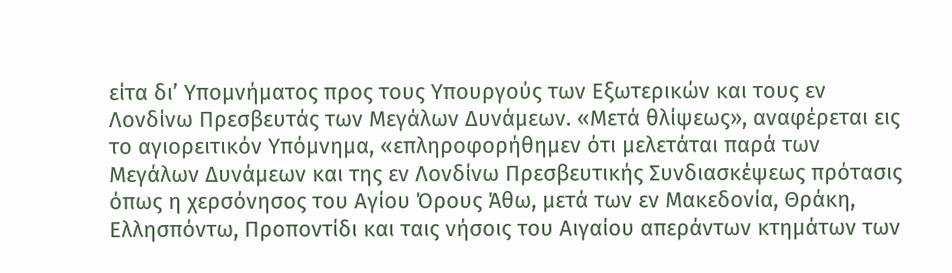είτα δι’ Υπομνήματος προς τους Υπουργούς των Εξωτερικών και τους εν Λονδίνω Πρεσβευτάς των Μεγάλων Δυνάμεων. «Μετά θλίψεως», αναφέρεται εις το αγιορειτικόν Υπόμνημα, «επληροφορήθημεν ότι μελετάται παρά των Μεγάλων Δυνάμεων και της εν Λονδίνω Πρεσβευτικής Συνδιασκέψεως πρότασις όπως η χερσόνησος του Αγίου Όρους Άθω, μετά των εν Μακεδονία, Θράκη, Ελλησπόντω, Προποντίδι και ταις νήσοις του Αιγαίου απεράντων κτημάτων των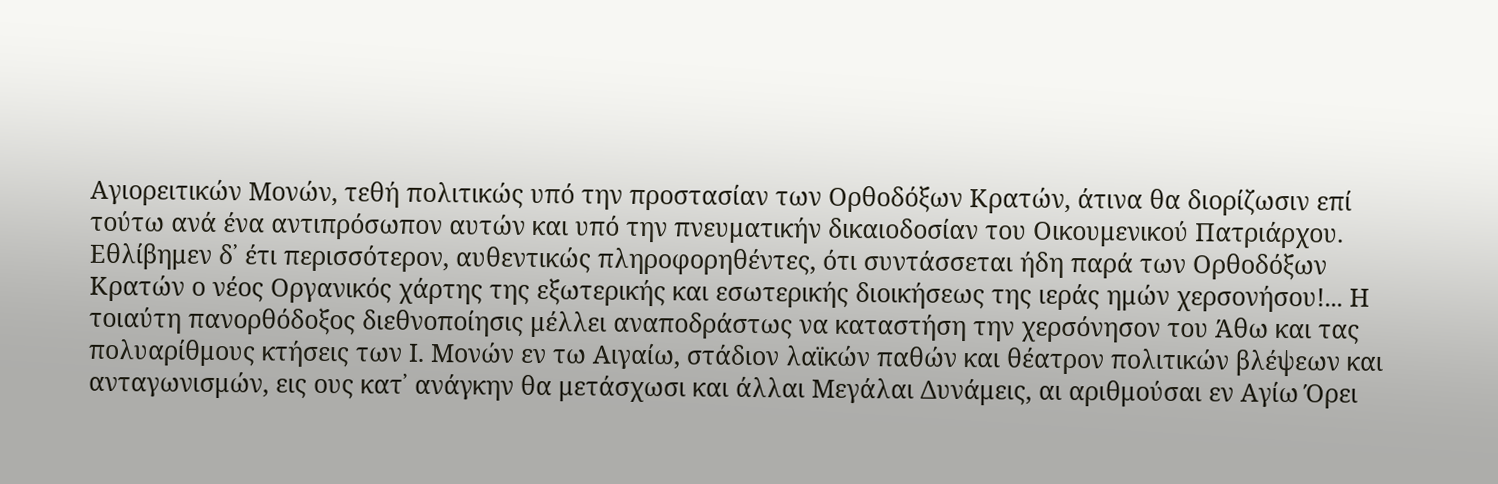Αγιορειτικών Μονών, τεθή πολιτικώς υπό την προστασίαν των Ορθοδόξων Κρατών, άτινα θα διορίζωσιν επί τούτω ανά ένα αντιπρόσωπον αυτών και υπό την πνευματικήν δικαιοδοσίαν του Οικουμενικού Πατριάρχου. Εθλίβημεν δ᾽ έτι περισσότερον, αυθεντικώς πληροφορηθέντες, ότι συντάσσεται ήδη παρά των Ορθοδόξων Κρατών ο νέος Οργανικός χάρτης της εξωτερικής και εσωτερικής διοικήσεως της ιεράς ημών χερσονήσου!... Η τοιαύτη πανορθόδοξος διεθνοποίησις μέλλει αναποδράστως να καταστήση την χερσόνησον του Άθω και τας πολυαρίθμους κτήσεις των Ι. Μονών εν τω Αιγαίω, στάδιον λαϊκών παθών και θέατρον πολιτικών βλέψεων και ανταγωνισμών, εις ους κατ᾽ ανάγκην θα μετάσχωσι και άλλαι Μεγάλαι Δυνάμεις, αι αριθμούσαι εν Αγίω Όρει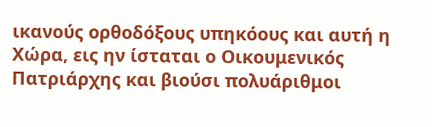ικανούς ορθοδόξους υπηκόους και αυτή η Χώρα, εις ην ίσταται ο Οικουμενικός Πατριάρχης και βιούσι πολυάριθμοι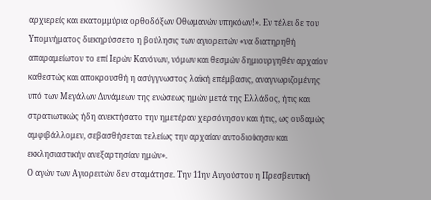αρχιερείς και εκατομμύρια ορθοδόξων Οθωμανών υπηκόων!». Εν τέλει δε του Υπομνήματος διεκηρύσσετο η βούλησις των αγιορειτών «να διατηρηθή απαραμείωτον το επί Ιερών Κανόνων, νόμων και θεσμών δημιουργηθέν αρχαίον καθεστώς και αποκρουσθή η ασύγγνωστος λαϊκή επέμβασις, αναγνωριζομένης υπό των Μεγάλων Δυνάμεων της ενώσεως ημών μετά της Ελλάδος, ήτις και στρατιωτικώς ήδη ανεκτήσατο την ημετέραν χερσόνησον και ήτις, ως ουδαμώς αμφιβάλλομεν, σεβασθήσεται τελείως την αρχαίαν αυτοδιοίκησιν και εκκλησιαστικήν ανεξαρτησίαν ημών».
Ο αγών των Αγιορειτών δεν σταμάτησε. Την 11ην Αυγούστου η Πρεσβευτική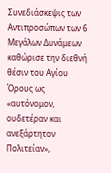Συνεδιάσκεψις των Αντιπροσώπων των 6 Μεγάλων Δυνάμεων καθώρισε την διεθνή θέσιν του Αγίου Όρους ως «αυτόνομον, ουδετέραν και ανεξάρτητον Πολιτείαν»,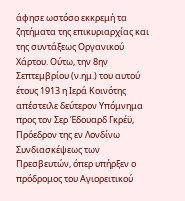άφησε ωστόσο εκκρεμή τα ζητήματα της επικυριαρχίας και της συντάξεως Οργανικού Χάρτου. Ούτω, την 8ην Σεπτεμβρίου (ν.ημ.) του αυτού έτους 1913 η Ιερά Κοινότης απέστειλε δεύτερον Υπόμνημα προς τον Σερ Έδουαρδ Γκρέϋ, Πρόεδρον της εν Λονδίνω Συνδιασκέψεως των Πρεσβευτών, όπερ υπήρξεν ο πρόδρομος του Αγιορειτικού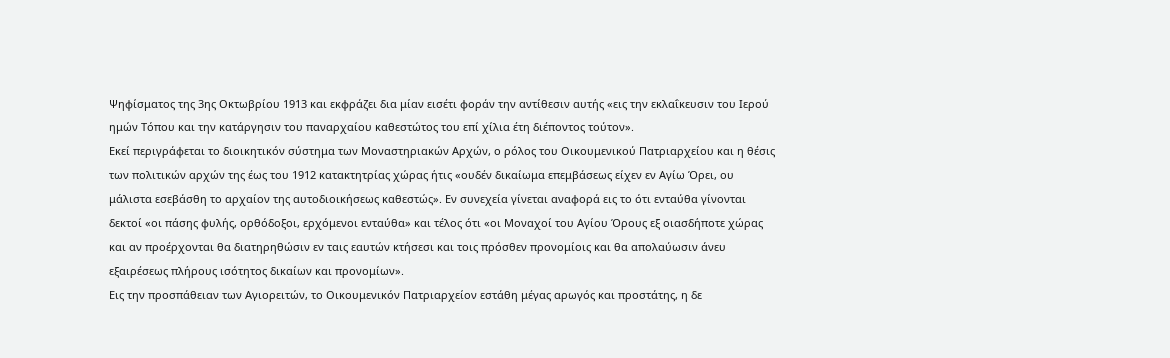Ψηφίσματος της 3ης Οκτωβρίου 1913 και εκφράζει δια μίαν εισέτι φοράν την αντίθεσιν αυτής «εις την εκλαΐκευσιν του Ιερού ημών Τόπου και την κατάργησιν του παναρχαίου καθεστώτος του επί χίλια έτη διέποντος τούτον».
Εκεί περιγράφεται το διοικητικόν σύστημα των Μοναστηριακών Αρχών, ο ρόλος του Οικουμενικού Πατριαρχείου και η θέσις των πολιτικών αρχών της έως του 1912 κατακτητρίας χώρας ήτις «ουδέν δικαίωμα επεμβάσεως είχεν εν Αγίω Όρει, ου μάλιστα εσεβάσθη το αρχαίον της αυτοδιοικήσεως καθεστώς». Εν συνεχεία γίνεται αναφορά εις το ότι ενταύθα γίνονται δεκτοί «οι πάσης φυλής, ορθόδοξοι, ερχόμενοι ενταύθα» και τέλος ότι «οι Μοναχοί του Αγίου Όρους εξ οιασδήποτε χώρας και αν προέρχονται θα διατηρηθώσιν εν ταις εαυτών κτήσεσι και τοις πρόσθεν προνομίοις και θα απολαύωσιν άνευ εξαιρέσεως πλήρους ισότητος δικαίων και προνομίων».
Εις την προσπάθειαν των Αγιορειτών, το Οικουμενικόν Πατριαρχείον εστάθη μέγας αρωγός και προστάτης, η δε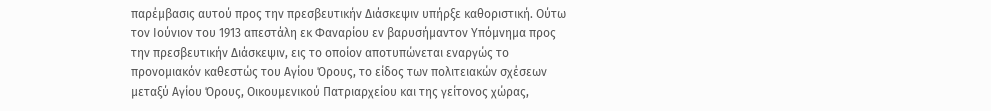παρέμβασις αυτού προς την πρεσβευτικήν Διάσκεψιν υπήρξε καθοριστική. Ούτω τον Ιούνιον του 1913 απεστάλη εκ Φαναρίου εν βαρυσήμαντον Υπόμνημα προς την πρεσβευτικήν Διάσκεψιν, εις το οποίον αποτυπώνεται εναργώς το προνομιακόν καθεστώς του Αγίου Όρους, το είδος των πολιτειακών σχέσεων μεταξύ Αγίου Όρους, Οικουμενικού Πατριαρχείου και της γείτονος χώρας,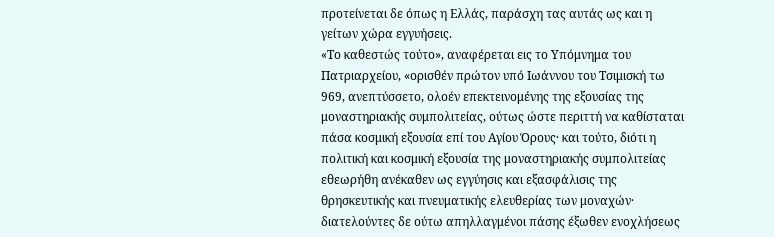προτείνεται δε όπως η Ελλάς, παράσχη τας αυτάς ως και η γείτων χώρα εγγυήσεις.
«Το καθεστώς τούτο», αναφέρεται εις το Υπόμνημα του Πατριαρχείου, «ορισθέν πρώτον υπό Ιωάννου του Τσιμισκή τω 969, ανεπτύσσετο, ολοέν επεκτεινομένης της εξουσίας της μοναστηριακής συμπολιτείας, ούτως ώστε περιττή να καθίσταται πάσα κοσμική εξουσία επί του Αγίου Όρους· και τούτο, διότι η πολιτική και κοσμική εξουσία της μοναστηριακής συμπολιτείας εθεωρήθη ανέκαθεν ως εγγύησις και εξασφάλισις της θρησκευτικής και πνευματικής ελευθερίας των μοναχών· διατελούντες δε ούτω απηλλαγμένοι πάσης έξωθεν ενοχλήσεως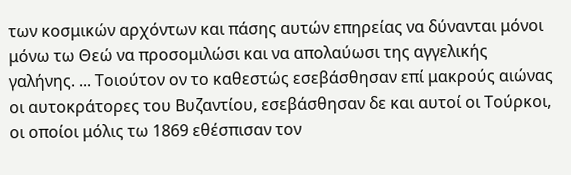των κοσμικών αρχόντων και πάσης αυτών επηρείας να δύνανται μόνοι μόνω τω Θεώ να προσομιλώσι και να απολαύωσι της αγγελικής γαλήνης. ... Τοιούτον ον το καθεστώς εσεβάσθησαν επί μακρούς αιώνας οι αυτοκράτορες του Βυζαντίου, εσεβάσθησαν δε και αυτοί οι Τούρκοι, οι οποίοι μόλις τω 1869 εθέσπισαν τον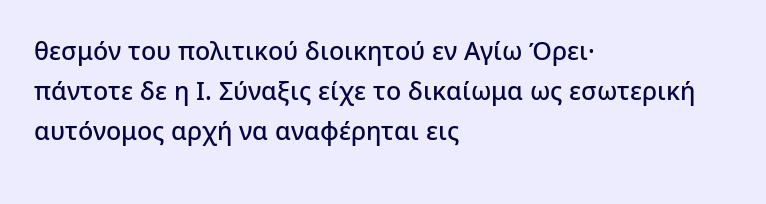θεσμόν του πολιτικού διοικητού εν Αγίω Όρει· πάντοτε δε η Ι. Σύναξις είχε το δικαίωμα ως εσωτερική αυτόνομος αρχή να αναφέρηται εις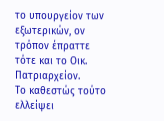το υπουργείον των εξωτερικών, ον τρόπον έπραττε τότε και το Οικ. Πατριαρχείον.
Το καθεστώς τούτο ελλείψει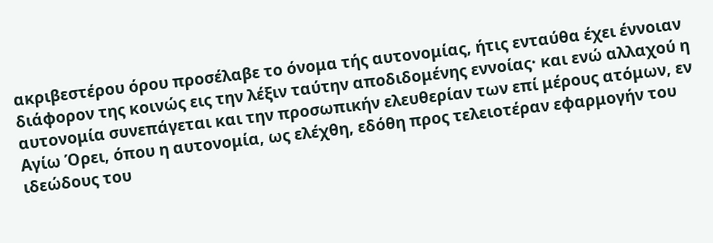ακριβεστέρου όρου προσέλαβε το όνομα τής αυτονομίας, ήτις ενταύθα έχει έννοιαν διάφορον της κοινώς εις την λέξιν ταύτην αποδιδομένης εννοίας· και ενώ αλλαχού η αυτονομία συνεπάγεται και την προσωπικήν ελευθερίαν των επί μέρους ατόμων, εν Αγίω Όρει, όπου η αυτονομία, ως ελέχθη, εδόθη προς τελειοτέραν εφαρμογήν του ιδεώδους του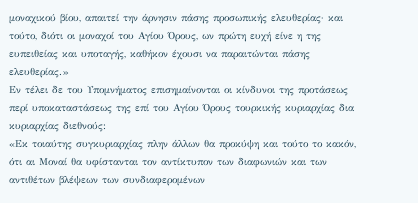μοναχικού βίου, απαιτεί την άρνησιν πάσης προσωπικής ελευθερίας· και τούτο, διότι οι μοναχοί του Αγίου Όρους, ων πρώτη ευχή είνε η της ευπειθείας και υποταγής, καθήκον έχουσι να παραιτώνται πάσης ελευθερίας.»
Εν τέλει δε του Υπομνήματος επισημαίνονται οι κίνδυνοι της προτάσεως περί υποκαταστάσεως της επί του Αγίου Όρους τουρκικής κυριαρχίας δια κυριαρχίας διεθνούς:
«Εκ τοιαύτης συγκυριαρχίας πλην άλλων θα προκύψη και τούτο το κακόν, ότι αι Μοναί θα υφίστανται τον αντίκτυπον των διαφωνιών και των αντιθέτων βλέψεων των συνδιαφερομένων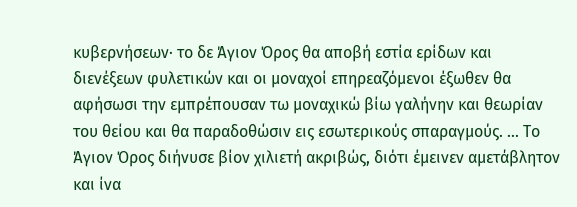κυβερνήσεων· το δε Άγιον Όρος θα αποβή εστία ερίδων και διενέξεων φυλετικών και οι μοναχοί επηρεαζόμενοι έξωθεν θα αφήσωσι την εμπρέπουσαν τω μοναχικώ βίω γαλήνην και θεωρίαν του θείου και θα παραδοθώσιν εις εσωτερικούς σπαραγμούς. ... Το Άγιον Όρος διήνυσε βίον χιλιετή ακριβώς, διότι έμεινεν αμετάβλητον και ίνα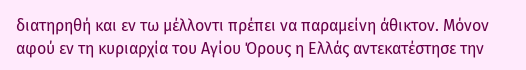διατηρηθή και εν τω μέλλοντι πρέπει να παραμείνη άθικτον. Μόνον αφού εν τη κυριαρχία του Αγίου Όρους η Ελλάς αντεκατέστησε την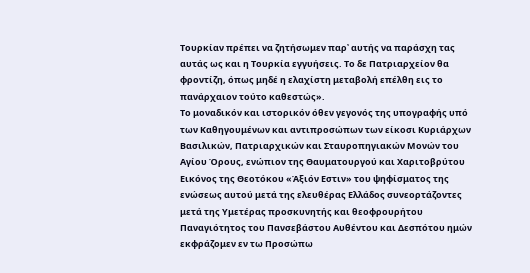Τουρκίαν πρέπει να ζητήσωμεν παρ᾽ αυτής να παράσχη τας αυτάς ως και η Τουρκία εγγυήσεις. Το δε Πατριαρχείον θα φροντίζη, όπως μηδέ η ελαχίστη μεταβολή επέλθη εις το πανάρχαιον τούτο καθεστώς».
Το μοναδικόν και ιστορικόν όθεν γεγονός της υπογραφής υπό των Καθηγουμένων και αντιπροσώπων των είκοσι Κυριάρχων Βασιλικών, Πατριαρχικών και Σταυροπηγιακών Μονών του Αγίου Όρους, ενώπιον της Θαυματουργού και Χαριτοβρύτου Εικόνος της Θεοτόκου «Άξιόν Εστιν» του ψηφίσματος της ενώσεως αυτού μετά της ελευθέρας Ελλάδος συνεορτάζοντες μετά της Υμετέρας προσκυνητής και θεοφρουρήτου Παναγιότητος του Πανσεβάστου Αυθέντου και Δεσπότου ημών εκφράζομεν εν τω Προσώπω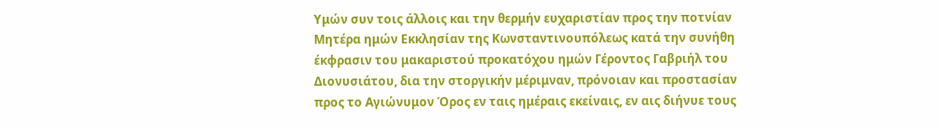Υμών συν τοις άλλοις και την θερμήν ευχαριστίαν προς την ποτνίαν Μητέρα ημών Εκκλησίαν της Κωνσταντινουπόλεως κατά την συνήθη έκφρασιν του μακαριστού προκατόχου ημών Γέροντος Γαβριήλ του Διονυσιάτου, δια την στοργικήν μέριμναν, πρόνοιαν και προστασίαν προς το Αγιώνυμον Όρος εν ταις ημέραις εκείναις, εν αις διήνυε τους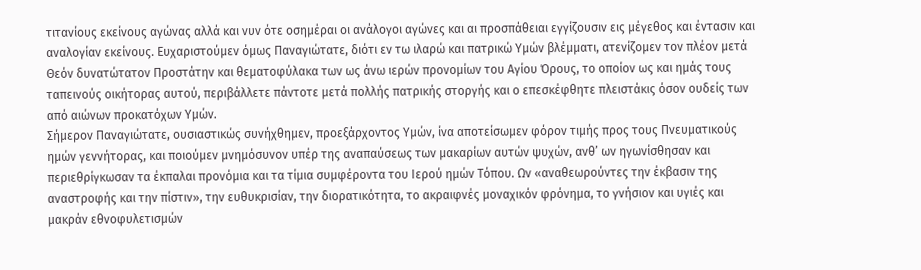τιτανίους εκείνους αγώνας αλλά και νυν ότε οσημέραι οι ανάλογοι αγώνες και αι προσπάθειαι εγγίζουσιν εις μέγεθος και έντασιν και αναλογίαν εκείνους. Ευχαριστούμεν όμως Παναγιώτατε, διότι εν τω ιλαρώ και πατρικώ Υμών βλέμματι, ατενίζομεν τον πλέον μετά Θεόν δυνατώτατον Προστάτην και θεματοφύλακα των ως άνω ιερών προνομίων του Αγίου Όρους, το οποίον ως και ημάς τους ταπεινούς οικήτορας αυτού, περιβάλλετε πάντοτε μετά πολλής πατρικής στοργής και ο επεσκέφθητε πλειστάκις όσον ουδείς των από αιώνων προκατόχων Υμών.
Σήμερον Παναγιώτατε, ουσιαστικώς συνήχθημεν, προεξάρχοντος Υμών, ίνα αποτείσωμεν φόρον τιμής προς τους Πνευματικούς ημών γεννήτορας, και ποιούμεν μνημόσυνον υπέρ της αναπαύσεως των μακαρίων αυτών ψυχών, ανθ’ ων ηγωνίσθησαν και περιεθρίγκωσαν τα έκπαλαι προνόμια και τα τίμια συμφέροντα του Ιερού ημών Τόπου. Ων «αναθεωρούντες την έκβασιν της αναστροφής και την πίστιν», την ευθυκρισίαν, την διορατικότητα, το ακραιφνές μοναχικόν φρόνημα, το γνήσιον και υγιές και μακράν εθνοφυλετισμών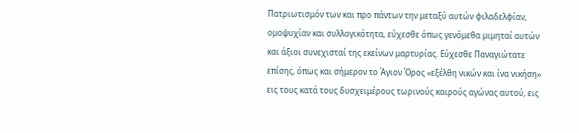Πατριωτισμόν των και προ πάντων την μεταξύ αυτών φιλαδελφίαν, ομοψυχίαν και συλλογικότητα, εύχεσθε όπως γενόμεθα μιμηταί αυτών και άξιοι συνεχισταί της εκείνων μαρτυρίας. Εύχεσθε Παναγιώτατε επίσης, όπως και σήμερον το Άγιον Όρος «εξέλθη νικών και ίνα νικήση» εις τους κατά τους δυσχειμέρους τωρινούς καιρούς αγώνας αυτού, εις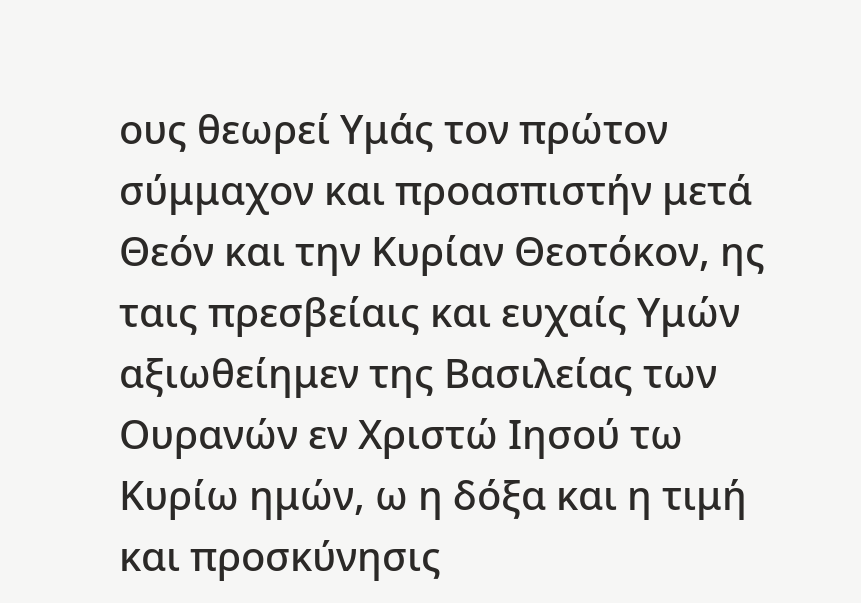ους θεωρεί Υμάς τον πρώτον σύμμαχον και προασπιστήν μετά Θεόν και την Κυρίαν Θεοτόκον, ης ταις πρεσβείαις και ευχαίς Υμών αξιωθείημεν της Βασιλείας των Ουρανών εν Χριστώ Ιησού τω Κυρίω ημών, ω η δόξα και η τιμή και προσκύνησις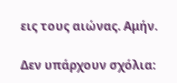εις τους αιώνας. Αμήν.

Δεν υπάρχουν σχόλια: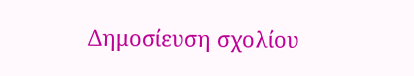Δημοσίευση σχολίου